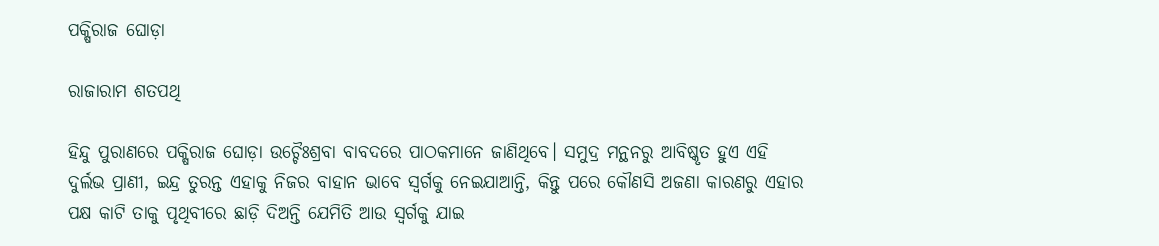ପକ୍ଷିରାଜ ଘୋଡ଼ା

ରାଜାରାମ ଶତପଥି

ହିନ୍ଦୁ ପୁରାଣରେ ପକ୍ଷିରାଜ ଘୋଡ଼ା ଉଚ୍ଚୈଃଶ୍ରବା ବାବଦରେ ପାଠକମାନେ ଜାଣିଥିବେ। ସମୁଦ୍ର ମନ୍ଥନରୁ ଆବିଷ୍କୃତ ହୁଏ ଏହି ଦୁର୍ଲଭ ପ୍ରାଣୀ, ଇନ୍ଦ୍ର ତୁରନ୍ତ ଏହାକୁ ନିଜର ବାହାନ ଭାବେ ସ୍ୱର୍ଗକୁ ନେଇଯାଆନ୍ତି, କିନ୍ତୁ ପରେ କୌଣସି ଅଜଣା କାରଣରୁ ଏହାର ପକ୍ଷ କାଟି ତାକୁ ପୃଥିବୀରେ ଛାଡ଼ି ଦିଅନ୍ତି ଯେମିତି ଆଉ ସ୍ୱର୍ଗକୁ ଯାଇ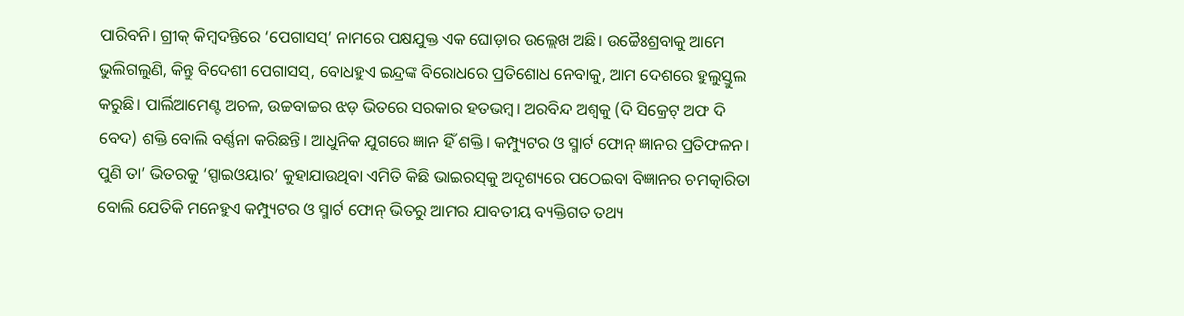ପାରିବନି। ଗ୍ରୀକ୍‌ କିମ୍ବଦନ୍ତିରେ ‘ପେଗାସସ୍‌’ ନାମରେ ପକ୍ଷଯୁକ୍ତ ଏକ ଘୋଡ଼ାର ଉଲ୍ଲେଖ ଅଛି। ଉଚ୍ଚୈଃଶ୍ରବାକୁ ଆମେ ଭୁଲିଗଲୁଣି, କିନ୍ତୁ ବିଦେଶୀ ପେଗାସସ୍‌, ବୋଧହୁଏ ଇନ୍ଦ୍ରଙ୍କ ବିରୋଧରେ ପ୍ରତିଶୋଧ ନେବାକୁ, ଆମ ଦେଶରେ ହୁଲୁସ୍ତୁଲ କରୁଛି। ପାର୍ଲିଆମେଣ୍ଟ ଅଚଳ, ଉଚ୍ଚବାଚ୍ଚର ଝଡ଼ ଭିତରେ ସରକାର ହତଭମ୍ବ। ଅରବିନ୍ଦ ଅଶ୍ୱକୁ (ଦି ସିକ୍ରେଟ୍‌ ଅଫ ଦି ବେଦ) ଶକ୍ତି ବୋଲି ବର୍ଣ୍ଣନା କରିଛନ୍ତି। ଆଧୁନିକ ଯୁଗରେ ଜ୍ଞାନ ହିଁ ଶକ୍ତି। କମ୍ପ୍ୟୁଟର ଓ ସ୍ମାର୍ଟ ଫୋନ୍‌ ଜ୍ଞାନର ପ୍ରତିଫଳନ। ପୁଣି ତା’ ଭିତରକୁ ‘ସ୍ପାଇଓୟାର’ କୁହାଯାଉଥିବା ଏମିତି କିଛି ଭାଇରସ୍‌କୁ ଅଦୃଶ୍ୟରେ ପଠେଇବା ବିଜ୍ଞାନର ଚମତ୍କାରିତା ବୋଲି ଯେତିକି ମନେହୁଏ କମ୍ପ୍ୟୁଟର ଓ ସ୍ମାର୍ଟ ଫୋନ୍‌ ଭିତରୁ ଆମର ଯାବତୀୟ ବ୍ୟକ୍ତିଗତ ତଥ୍ୟ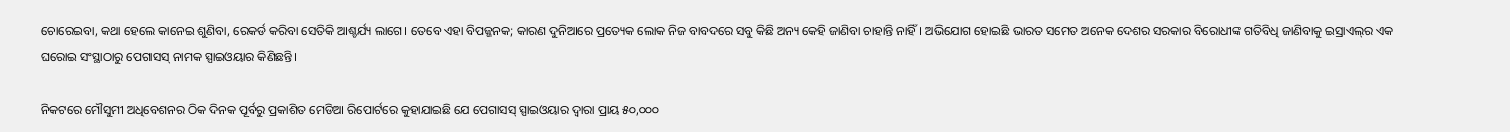ଚୋରେଇବା, କଥା ହେଲେ କାନେଇ ଶୁଣିବା, ରେକର୍ଡ କରିବା ସେତିକି ଆଶ୍ଚର୍ଯ୍ୟ ଲାଗେ। ତେବେ ଏହା ବିପଜ୍ଜନକ; କାରଣ ଦୁନିଆରେ ପ୍ରତ୍ୟେକ ଲୋକ ନିଜ ବାବଦରେ ସବୁ କିଛି ଅନ୍ୟ କେହି ଜାଣିବା ଚାହାନ୍ତି ନାହିଁ। ଅଭିଯୋଗ ହୋଇଛି ଭାରତ ସମେତ ଅନେକ ଦେଶର ସରକାର ବିରୋଧୀଙ୍କ ଗତିବିଧି ଜାଣିବାକୁ ଇସ୍ରାଏଲ୍‌ର ଏକ ଘରୋଇ ସଂସ୍ଥାଠାରୁ ପେଗାସସ୍‌ ନାମକ ସ୍ପାଇଓୟାର କିଣିଛନ୍ତି।

ନିକଟରେ ମୌସୁମୀ ଅଧିବେଶନର ଠିକ ଦିନକ ପୂର୍ବରୁ ପ୍ରକାଶିତ ମେଡିଆ ରିପୋର୍ଟରେ କୁହାଯାଇଛି ଯେ ପେଗାସସ୍‌ ସ୍ପାଇଓୟାର ଦ୍ୱାରା ପ୍ରାୟ ୫୦,୦୦୦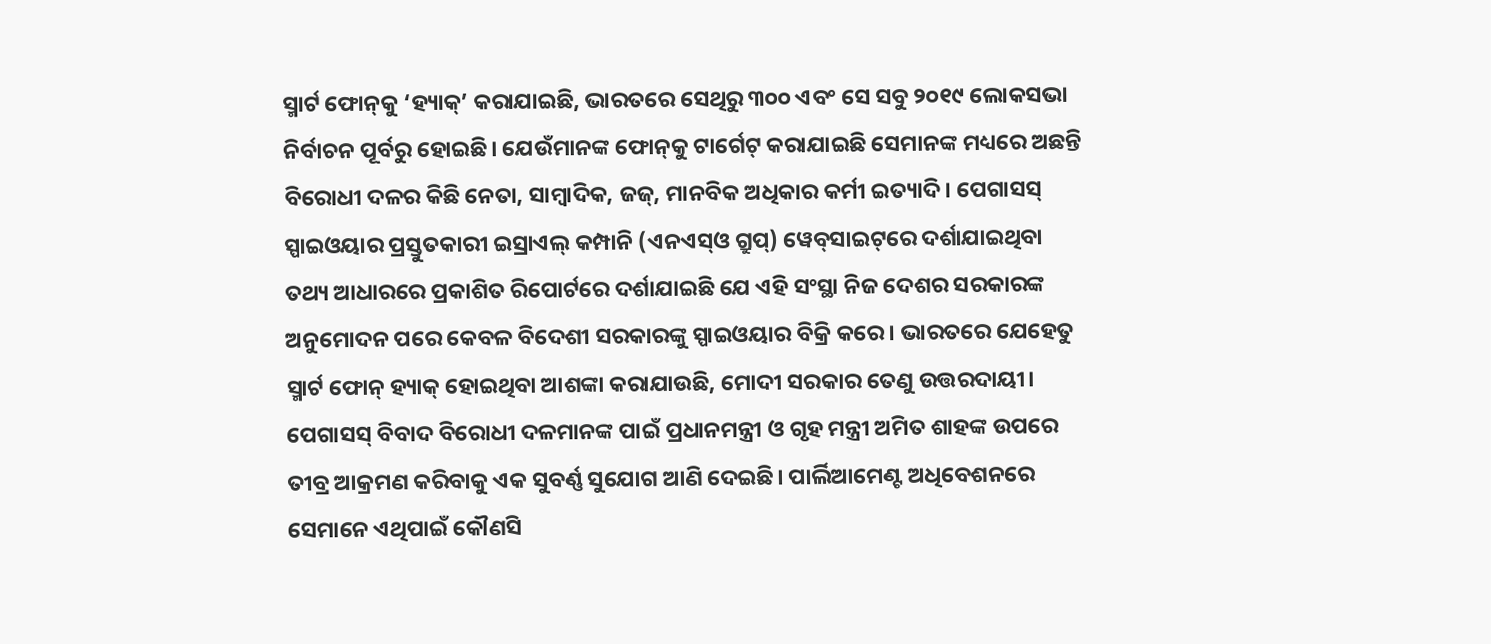ସ୍ମାର୍ଟ ଫୋନ୍‌କୁ ‘ହ୍ୟାକ୍‌’ କରାଯାଇଛି, ଭାରତରେ ସେଥିରୁ ୩୦୦ ଏବଂ ସେ ସବୁ ୨୦୧୯ ଲୋକସଭା ନିର୍ବାଚନ ପୂର୍ବରୁ ହୋଇଛି। ଯେଉଁମାନଙ୍କ ଫୋନ୍‌କୁ ଟାର୍ଗେଟ୍‌ କରାଯାଇଛି ସେମାନଙ୍କ ମଧ୍ୟରେ ଅଛନ୍ତି ବିରୋଧୀ ଦଳର କିଛି ନେତା, ସାମ୍ବାଦିକ, ଜଜ୍‌, ମାନବିକ ଅଧିକାର କର୍ମୀ ଇତ୍ୟାଦି। ପେଗାସସ୍‌ ସ୍ପାଇଓୟାର ପ୍ରସ୍ତୁତକାରୀ ଇସ୍ରାଏଲ୍‌ କମ୍ପାନି (ଏନଏସ୍‌ଓ ଗ୍ରୁପ୍‌) ୱେବ୍‌ସାଇଟ୍‌ରେ ଦର୍ଶାଯାଇଥିବା ତଥ୍ୟ ଆଧାରରେ ପ୍ରକାଶିତ ରିପୋର୍ଟରେ ଦର୍ଶାଯାଇଛି ଯେ ଏହି ସଂସ୍ଥା ନିଜ ଦେଶର ସରକାରଙ୍କ ଅନୁମୋଦନ ପରେ କେବଳ ବିଦେଶୀ ସରକାରଙ୍କୁ ସ୍ପାଇଓୟାର ବିକ୍ରି କରେ। ଭାରତରେ ଯେହେତୁ ସ୍ମାର୍ଟ ଫୋନ୍‌ ହ୍ୟାକ୍‌ ହୋଇଥିବା ଆଶଙ୍କା କରାଯାଉଛି, ମୋଦୀ ସରକାର ତେଣୁ ଉତ୍ତରଦାୟୀ। ପେଗାସସ୍‌ ବିବାଦ ବିରୋଧୀ ଦଳମାନଙ୍କ ପାଇଁ ପ୍ରଧାନମନ୍ତ୍ରୀ ଓ ଗୃହ ମନ୍ତ୍ରୀ ଅମିତ ଶାହଙ୍କ ଉପରେ ତୀବ୍ର ଆକ୍ରମଣ କରିବାକୁ ଏକ ସୁବର୍ଣ୍ଣ ସୁଯୋଗ ଆଣି ଦେଇଛି। ପାର୍ଲିଆମେଣ୍ଟ ଅଧିବେଶନରେ ସେମାନେ ଏଥିପାଇଁ କୌଣସି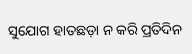ସୁଯୋଗ ହାତଛଡ଼ା ନ କରି ପ୍ରତିଦିନ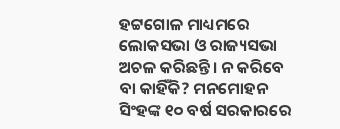ହଟ୍ଟଗୋଳ ମାଧ୍ୟମରେ ଲୋକସଭା ଓ ରାଜ୍ୟସଭା ଅଚଳ କରିଛନ୍ତି। ନ କରିବେ ବା କାହିଁକି? ମନମୋହନ ସିଂହଙ୍କ ୧୦ ବର୍ଷ ସରକାରରେ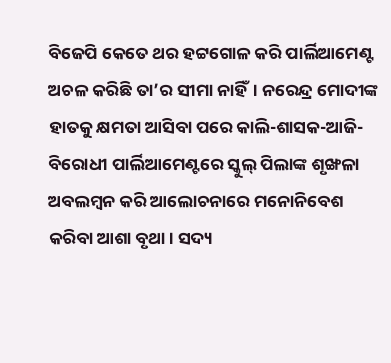ବିଜେପି କେତେ ଥର ହଟ୍ଟଗୋଳ କରି ପାର୍ଲିଆମେଣ୍ଟ ଅଚଳ କରିଛି ତା’ର ସୀମା ନାହିଁ। ନରେନ୍ଦ୍ର ମୋଦୀଙ୍କ ହାତକୁ କ୍ଷମତା ଆସିବା ପରେ କାଲି-ଶାସକ-ଆଜି-ବିରୋଧୀ ପାର୍ଲିଆମେଣ୍ଟରେ ସ୍କୁଲ୍‌ ପିଲାଙ୍କ ଶୃଙ୍ଖଳା ଅବଲମ୍ବନ କରି ଆଲୋଚନାରେ ମନୋନିବେଶ କରିବା ଆଶା ବୃଥା। ସଦ୍ୟ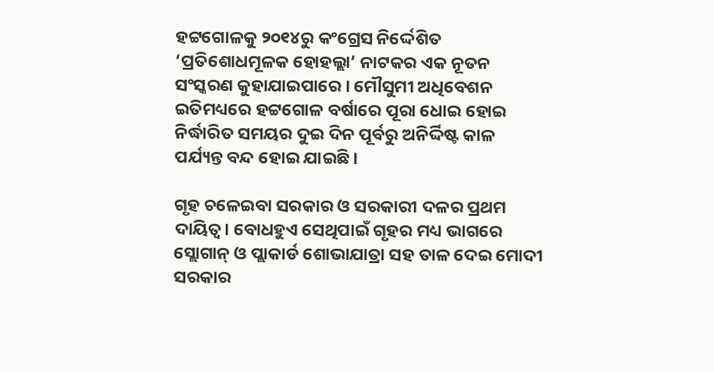ହଟ୍ଟଗୋଳକୁ ୨୦୧୪ରୁ କଂଗ୍ରେସ ନିର୍ଦ୍ଦେଶିତ ‘ପ୍ରତିଶୋଧମୂଳକ ହୋହଲ୍ଲା’ ନାଟକର ଏକ ନୂତନ ସଂସ୍କରଣ କୁହାଯାଇପାରେ। ମୌସୁମୀ ଅଧିବେଶନ ଇତିମଧ୍ୟରେ ହଟ୍ଟଗୋଳ ବର୍ଷାରେ ପୂରା ଧୋଇ ହୋଇ ନିର୍ଦ୍ଧାରିତ ସମୟର ଦୁଇ ଦିନ ପୂର୍ବରୁ ଅନିର୍ଦ୍ଦିଷ୍ଟ କାଳ ପର୍ଯ୍ୟନ୍ତ ବନ୍ଦ ହୋଇ ଯାଇଛି।

ଗୃହ ଚଳେଇବା ସରକାର ଓ ସରକାରୀ ଦଳର ପ୍ରଥମ ଦାୟିତ୍ୱ। ବୋଧହୁଏ ସେଥିପାଇଁ ଗୃହର ମଧ୍ୟ ଭାଗରେ ସ୍ଲୋଗାନ୍‌ ଓ ପ୍ଲାକାର୍ଡ ଶୋଭାଯାତ୍ରା ସହ ତାଳ ଦେଇ ମୋଦୀ ସରକାର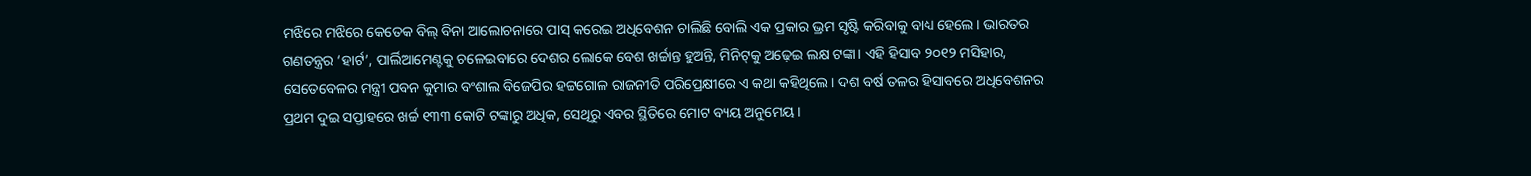ମଝିରେ ମଝିରେ କେତେକ ବିଲ୍‌ ବିନା ଆଲୋଚନାରେ ପାସ୍‌ କରେଇ ଅଧିବେଶନ ଚାଲିଛି ବୋଲି ଏକ ପ୍ରକାର ଭ୍ରମ ସୃଷ୍ଟି କରିବାକୁ ବାଧ୍ୟ ହେଲେ। ଭାରତର ଗଣତନ୍ତ୍ରର ‘ହାର୍ଟ’, ପାର୍ଲିଆମେଣ୍ଟକୁ ଚଳେଇବାରେ ଦେଶର ଲୋକେ ବେଶ ଖର୍ଚ୍ଚାନ୍ତ ହୁଅନ୍ତି, ମିନିଟ୍‌କୁ ଅଢ଼େଇ ଲକ୍ଷ ଟଙ୍କା। ଏହି ହିସାବ ୨୦୧୨ ମସିହାର, ସେତେବେଳର ମନ୍ତ୍ରୀ ପବନ କୁମାର ବଂଶାଲ ବିଜେପିର ହଟ୍ଟଗୋଳ ରାଜନୀତି ପରିପ୍ରେକ୍ଷୀରେ ଏ କଥା କହିଥିଲେ। ଦଶ ବର୍ଷ ତଳର ହିସାବରେ ଅଧିବେଶନର ପ୍ରଥମ ଦୁଇ ସପ୍ତାହରେ ଖର୍ଚ୍ଚ ୧୩୩ କୋଟି ଟଙ୍କାରୁ ଅଧିକ, ସେଥିରୁ ଏବର ସ୍ଥିତିରେ ମୋଟ ବ୍ୟୟ ଅନୁମେୟ।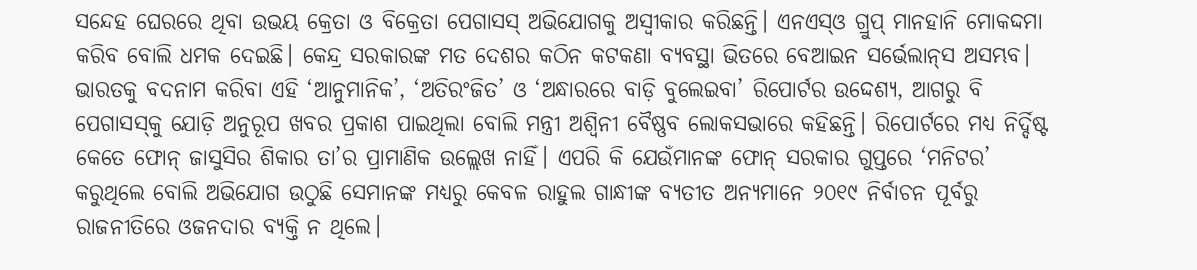ସନ୍ଦେହ ଘେରରେ ଥିବା ଉଭୟ କ୍ରେତା ଓ ବିକ୍ରେତା ପେଗାସସ୍‌ ଅଭିଯୋଗକୁ ଅସ୍ବୀକାର କରିଛନ୍ତି। ଏନଏସ୍‌ଓ ଗ୍ରୁପ୍‌ ମାନହାନି ମୋକଦ୍ଦମା କରିବ ବୋଲି ଧମକ ଦେଇଛି। କେନ୍ଦ୍ର ସରକାରଙ୍କ ମତ ଦେଶର କଠିନ କଟକଣା ବ୍ୟବସ୍ଥା ଭିତରେ ବେଆଇନ ସର୍ଭେଲାନ୍‌ସ ଅସମ୍ଭବ। ଭାରତକୁ ବଦନାମ କରିବା ଏହି ‘ଆନୁମାନିକ’, ‘ଅତିରଂଜିତ’ ଓ ‘ଅନ୍ଧାରରେ ବାଡ଼ି ବୁଲେଇବା’ ରିପୋର୍ଟର ଉଦ୍ଦେଶ୍ୟ, ଆଗରୁ ବି ପେଗାସସ୍‌କୁ ଯୋଡ଼ି ଅନୁରୂପ ଖବର ପ୍ରକାଶ ପାଇଥିଲା ବୋଲି ମନ୍ତ୍ରୀ ଅଶ୍ୱିନୀ ବୈଷ୍ଣବ ଲୋକସଭାରେ କହିଛନ୍ତି। ରିପୋର୍ଟରେ ମଧ୍ୟ ନିର୍ଦ୍ଦିଷ୍ଟ କେତେ ଫୋନ୍‌ ଜାସୁସିର ଶିକାର ତା’ର ପ୍ରାମାଣିକ ଉଲ୍ଲେଖ ନାହିଁ। ଏପରି କି ଯେଉଁମାନଙ୍କ ଫୋନ୍‌ ସରକାର ଗୁପ୍ତରେ ‘ମନିଟର’ କରୁଥିଲେ ବୋଲି ଅଭିଯୋଗ ଉଠୁଛି ସେମାନଙ୍କ ମଧ୍ୟରୁ କେବଳ ରାହୁଲ ଗାନ୍ଧୀଙ୍କ ବ୍ୟତୀତ ଅନ୍ୟମାନେ ୨୦୧୯ ନିର୍ବାଚନ ପୂର୍ବରୁ ରାଜନୀତିରେ ଓଜନଦାର ବ୍ୟକ୍ତି ନ ଥିଲେ।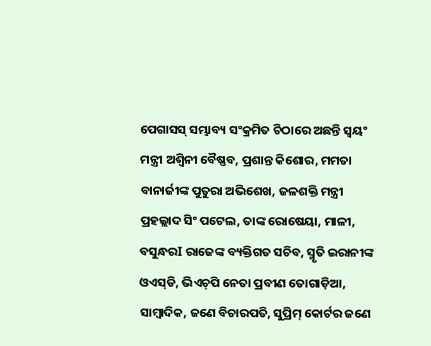ପେଗାସସ୍‌ ସମ୍ଭାବ୍ୟ ସଂକ୍ରମିତ ଚିଠାରେ ଅଛନ୍ତି ସ୍ୱୟଂ ମନ୍ତ୍ରୀ ଅଶ୍ୱିନୀ ବୈଷ୍ଣବ, ପ୍ରଶାନ୍ତ କିଶୋର, ମମତା ବାନାର୍ଜୀଙ୍କ ପୁତୁରା ଅଭିଶେଖ, ଜଳଶକ୍ତି ମନ୍ତ୍ରୀ ପ୍ରହଲ୍ଲାଦ ସିଂ ପଟେଲ, ତାଙ୍କ ରୋଷେୟା, ମାଳୀ, ବସୁନ୍ଧରI ରାଜେଙ୍କ ବ୍ୟକ୍ତିଗତ ସଚିବ, ସ୍ମୃତି ଇରାନୀଙ୍କ ଓଏସ୍‌ଡି, ଭିଏଚ୍‌ପି ନେତା ପ୍ରବୀଣ ତୋଗାଡ଼ିଆ, ସାମ୍ବାଦିକ, ଜଣେ ବିଚାରପତି, ସୁପ୍ରିମ୍‌ କୋର୍ଟର ଜଣେ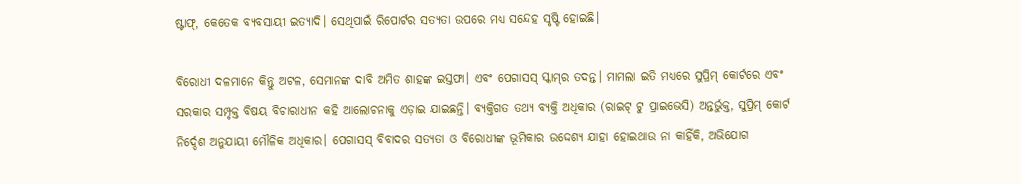ଷ୍ଟାଫ୍‌, କେତେକ ବ୍ୟବସାୟୀ ଇତ୍ୟାଦି। ସେଥିପାଇଁ ରିପୋର୍ଟର ସତ୍ୟତା ଉପରେ ମଧ୍ୟ ସନ୍ଦେହ ସୃଷ୍ଟି ହୋଇଛି।

ବିରୋଧୀ ଦଳମାନେ କିନ୍ତୁ ଅଟଳ, ସେମାନଙ୍କ ଦାବି ଅମିତ ଶାହଙ୍କ ଇସ୍ତଫା। ଏବଂ ପେଗାସସ୍‌ ସ୍କାମ୍‌ର ତଦନ୍ତ। ମାମଲା ଇତି ମଧ୍ୟରେ ସୁପ୍ରିମ୍‌ କୋର୍ଟରେ ଏବଂ ସରକାର ସମ୍ପୃକ୍ତ ବିଷୟ ବିଚାରାଧୀନ କହି ଆଲୋଚନାକୁ ଏଡ଼ାଇ ଯାଇଛନ୍ତି। ବ୍ୟକ୍ତିଗତ ତଥ୍ୟ ବ୍ୟକ୍ତି ଅଧିକାର (ରାଇଟ୍ ଟୁ ପ୍ରାଇଭେସି) ଅନ୍ତର୍ଭୁକ୍ତ, ସୁପ୍ରିମ୍‌ କୋର୍ଟ ନିର୍ଦ୍ଦେଶ ଅନୁଯାୟୀ ମୌଳିକ ଅଧିକାର। ପେଗାସସ୍‌ ବିବାଦର ସତ୍ୟତା ଓ ବିରୋଧୀଙ୍କ ଭୂମିକାର ଉଦ୍ଦେଶ୍ୟ ଯାହା ହୋଇଥାଉ ନା କାହିଁକି, ଅଭିଯୋଗ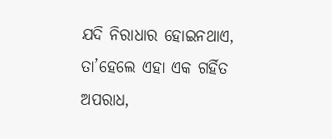ଯଦି ନିରାଧାର ହୋଇନଥାଏ, ତା’ହେଲେ ଏହା ଏକ ଗର୍ହିତ ଅପରାଧ,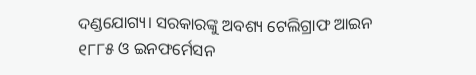ଦଣ୍ଡଯୋଗ୍ୟ। ସରକାରଙ୍କୁ ଅବଶ୍ୟ ଟେଲିଗ୍ରାଫ ଆଇନ ୧୮୮୫ ଓ ଇନଫର୍ମେସନ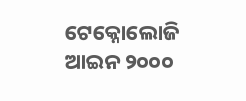ଟେକ୍ନୋଲୋଜି ଆଇନ ୨୦୦୦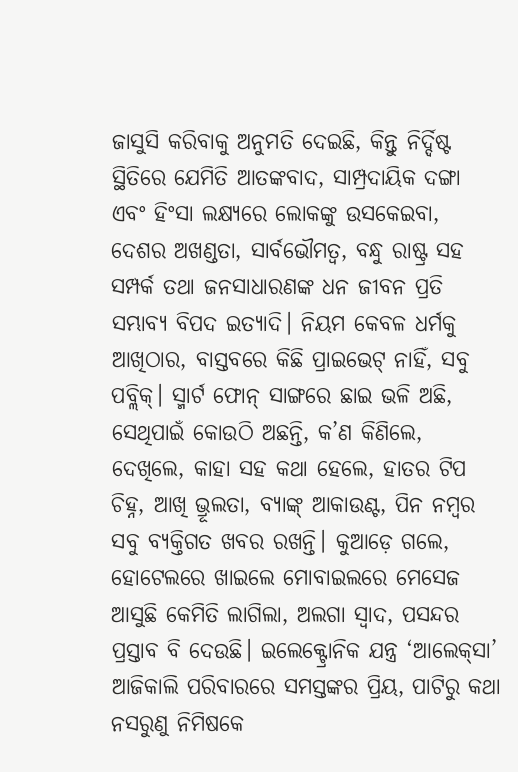ଜାସୁସି କରିବାକୁ ଅନୁମତି ଦେଇଛି, କିନ୍ତୁ ନିର୍ଦ୍ଦିଷ୍ଟ ସ୍ଥିତିରେ ଯେମିତି ଆତଙ୍କବାଦ, ସାମ୍ପ୍ରଦାୟିକ ଦଙ୍ଗା ଏବଂ ହିଂସା ଲକ୍ଷ୍ୟରେ ଲୋକଙ୍କୁ ଉସକେଇବା, ଦେଶର ଅଖଣ୍ଡତା, ସାର୍ବଭୌମତ୍ୱ, ବନ୍ଧୁ ରାଷ୍ଟ୍ର ସହ ସମ୍ପର୍କ ତଥା ଜନସାଧାରଣଙ୍କ ଧନ ଜୀବନ ପ୍ରତି ସମ୍ଭାବ୍ୟ ବିପଦ ଇତ୍ୟାଦି। ନିୟମ କେବଳ ଧର୍ମକୁ ଆଖିଠାର, ବାସ୍ତବରେ କିଛି ପ୍ରାଇଭେଟ୍‌ ନାହିଁ, ସବୁ ପବ୍ଲିକ୍‌। ସ୍ମାର୍ଟ ଫୋନ୍‌ ସାଙ୍ଗରେ ଛାଇ ଭଳି ଅଛି, ସେଥିପାଇଁ କୋଉଠି ଅଛନ୍ତି, କ’ଣ କିଣିଲେ, ଦେଖିଲେ, କାହା ସହ କଥା ହେଲେ, ହାତର ଟିପ ଚିହ୍ନ, ଆଖି ଭ୍ରୂଲତା, ବ୍ୟାଙ୍କ୍‌ ଆକାଉଣ୍ଟ, ପିନ ନମ୍ବର ସବୁ ବ୍ୟକ୍ତିଗତ ଖବର ରଖନ୍ତି। କୁଆଡ଼େ ଗଲେ, ହୋଟେଲରେ ଖାଇଲେ ମୋବାଇଲରେ ମେସେଜ ଆସୁଛି କେମିତି ଲାଗିଲା, ଅଲଗା ସ୍ୱାଦ, ପସନ୍ଦର ପ୍ରସ୍ତାବ ବି ଦେଉଛି। ଇଲେକ୍ଟ୍ରୋନିକ ଯନ୍ତ୍ର ‘ଆଲେକ୍‌ସା’ ଆଜିକାଲି ପରିବାରରେ ସମସ୍ତଙ୍କର ପ୍ରିୟ, ପାଟିରୁ କଥା ନସରୁଣୁ ନିମିଷକେ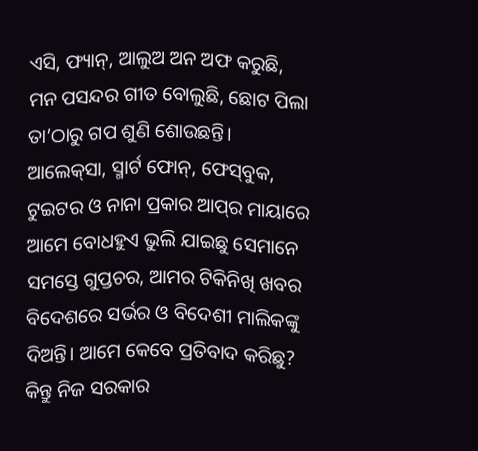ଏସି, ଫ୍ୟାନ୍‌, ଆଲୁଅ ଅନ ଅଫ କରୁଛି, ମନ ପସନ୍ଦର ଗୀତ ବୋଲୁଛି, ଛୋଟ ପିଲା ତା’ଠାରୁ ଗପ ଶୁଣି ଶୋଉଛନ୍ତି। ଆଲେକ୍‌ସ‌ା, ସ୍ମାର୍ଟ ଫୋନ୍‌, ଫେସ୍‌ବୁକ, ଟୁଇଟର ଓ ନାନା ପ୍ରକାର ଆପ୍‌ର ମାୟାରେ ଆମେ ବୋଧହୁଏ ଭୁଲି ଯାଇଛୁ ସେମାନେ ସମସ୍ତେ ଗୁପ୍ତଚର, ଆମର ଟିକିନିଖି ଖବର ବିଦେଶରେ ସର୍ଭର ଓ ବିଦେଶୀ ମାଲିକଙ୍କୁ ଦିଅନ୍ତି। ଆମେ କେବେ ପ୍ରତିବାଦ କରିଛୁ? କିନ୍ତୁ ନିଜ ସରକାର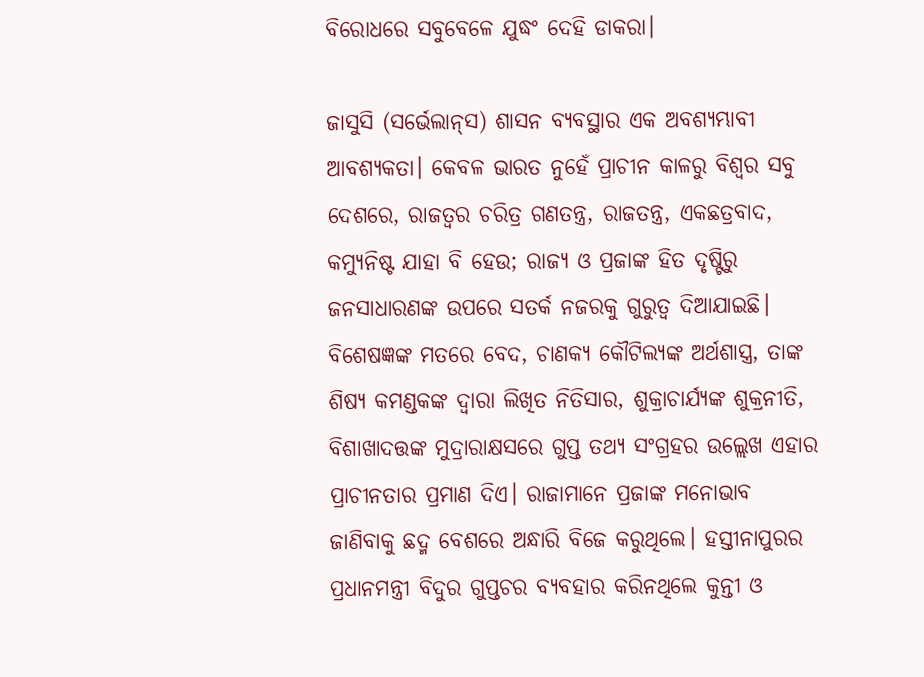ବିରୋଧରେ ସବୁବେଳେ ଯୁଦ୍ଧଂ ଦେହି ଡାକରା।

ଜାସୁସି (ସର୍ଭେଲାନ୍‌ସ) ଶାସନ ବ୍ୟବସ୍ଥାର ଏକ ଅବଶ୍ୟମ୍ଭାବୀ ଆବଶ୍ୟକତା। କେବଳ ଭାରତ ନୁହେଁ ପ୍ରାଚୀନ କାଳରୁ ବିଶ୍ୱର ସବୁ ଦେଶରେ, ରାଜତ୍ବର ଚରିତ୍ର ଗଣତନ୍ତ୍ର, ରାଜତନ୍ତ୍ର, ଏକଛତ୍ରବାଦ, କମ୍ୟୁନିଷ୍ଟ ଯାହା ବି ହେଉ; ରାଜ୍ୟ ଓ ପ୍ରଜାଙ୍କ ହିତ ଦୃଷ୍ଟିରୁ ଜନସାଧାରଣଙ୍କ ଉପରେ ସତର୍କ ନଜରକୁ ଗୁରୁତ୍ୱ ଦିଆଯାଇଛି। ବିଶେଷଜ୍ଞଙ୍କ ମତରେ ବେଦ, ଚାଣକ୍ୟ କୌଟିଲ୍ୟଙ୍କ ଅର୍ଥଶାସ୍ତ୍ର, ତାଙ୍କ ଶିଷ୍ୟ କମଣ୍ଡକଙ୍କ ଦ୍ୱାରା ଲିଖିତ ନିତିସାର, ଶୁକ୍ରାଚାର୍ଯ୍ୟଙ୍କ ଶୁକ୍ରନୀତି, ବିଶାଖାଦତ୍ତଙ୍କ ମୁଦ୍ରାରାକ୍ଷସରେ ଗୁପ୍ତ ତଥ୍ୟ ସଂଗ୍ରହର ଉଲ୍ଲେଖ ଏହାର ପ୍ରାଚୀନତାର ପ୍ରମାଣ ଦିଏ। ରାଜାମାନେ ପ୍ରଜାଙ୍କ ମନୋଭାବ ଜାଣିବାକୁ ଛଦ୍ମ ବେଶରେ ଅନ୍ଧାରି ବିଜେ କରୁଥିଲେ। ହସ୍ତୀନାପୁରର ପ୍ରଧାନମନ୍ତ୍ରୀ ବିଦୁର ଗୁପ୍ତଚର ବ୍ୟବହାର କରିନଥିଲେ କୁନ୍ତୀ ଓ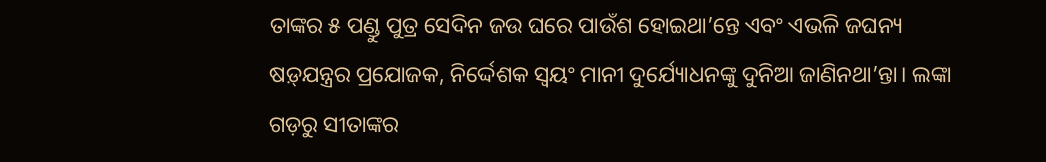ତାଙ୍କର ୫ ପଣ୍ଡୁ ପୁତ୍ର ସେଦିନ ଜଉ ଘରେ ପାଉଁଶ ହୋଇଥା’ନ୍ତେ ଏବଂ ଏଭଳି ଜଘନ୍ୟ ଷଡ଼୍‌ଯନ୍ତ୍ରର ପ୍ରଯୋଜକ, ନିର୍ଦ୍ଦେଶକ ସ୍ୱୟଂ ମାନୀ ଦୁର୍ଯ୍ୟୋଧନଙ୍କୁ ଦୁନିଆ ଜାଣିନଥା’ନ୍ତା। ଲଙ୍କା ଗଡ଼ରୁ ସୀତାଙ୍କର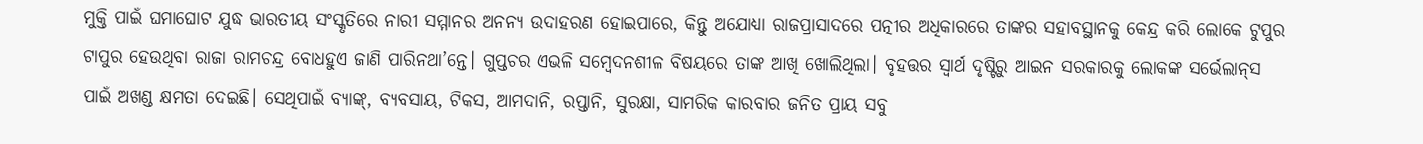ମୁକ୍ତି ପାଇଁ ଘମାଘୋଟ ଯୁଦ୍ଧ ଭାରତୀୟ ସଂସ୍କୃତିରେ ନାରୀ ସମ୍ମାନର ଅନନ୍ୟ ଉଦାହରଣ ହୋଇପାରେ, କିନ୍ତୁ ଅଯୋଧ୍ୟା ରାଜପ୍ରାସାଦରେ ପତ୍ନୀର ଅଧିକାରରେ ତାଙ୍କର ସହାବସ୍ଥାନକୁ କେନ୍ଦ୍ର କରି ଲୋକେ ଟୁପୁର ଟାପୁର ହେଉଥିବା ରାଜା ରାମଚନ୍ଦ୍ର ବୋଧହୁଏ ଜାଣି ପାରିନଥା’ନ୍ତେ। ଗୁପ୍ତଚର ଏଭଳି ସମ୍ବେଦନଶୀଳ ବିଷୟରେ ତାଙ୍କ ଆଖି ଖୋଲିଥିଲା। ବୃହତ୍ତର ସ୍ୱାର୍ଥ ଦୃଷ୍ଟିରୁ ଆଇନ ସରକାରକୁ ଲୋକଙ୍କ ସର୍ଭେଲାନ୍‌ସ ପାଇଁ ଅଖଣ୍ଡ କ୍ଷମତା ଦେଇଛି। ସେଥିପାଇଁ ବ୍ୟାଙ୍କ୍‌, ବ୍ୟବସାୟ, ଟିକସ, ଆମଦାନି, ରପ୍ତାନି, ସୁରକ୍ଷା, ସାମରିକ କାରବାର ଜନିତ ପ୍ରାୟ ସବୁ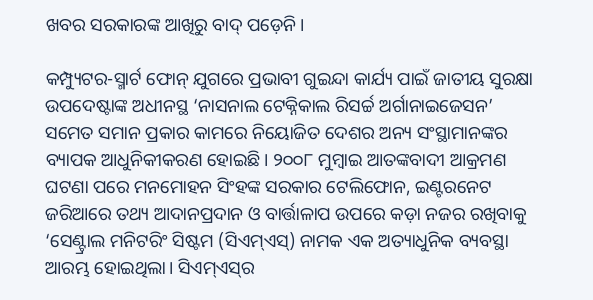ଖବର ସରକାରଙ୍କ ଆଖିରୁ ବାଦ୍‌ ପଡ଼େନି।

କମ୍ପ୍ୟୁଟର-ସ୍ମାର୍ଟ ଫୋନ୍‌ ଯୁଗରେ ପ୍ରଭାବୀ ଗୁଇନ୍ଦା କାର୍ଯ୍ୟ ପାଇଁ ଜାତୀୟ ସୁରକ୍ଷା ଉପଦେଷ୍ଟାଙ୍କ ଅଧୀନସ୍ଥ ‘ନାସନାଲ ଟେକ୍ନିକାଲ ରିସର୍ଚ୍ଚ ଅର୍ଗାନାଇଜେସନ’ ସମେତ ସମାନ ପ୍ରକାର କାମରେ ନିୟୋଜିତ ଦେଶର ଅନ୍ୟ ସଂସ୍ଥାମାନଙ୍କର ବ୍ୟାପକ ଆଧୁନିକୀକରଣ ହୋଇଛି। ୨୦୦୮ ମୁମ୍ବାଇ ଆତଙ୍କବାଦୀ ଆକ୍ରମଣ ଘଟଣା ପରେ ମନମୋହନ ସିଂହଙ୍କ ସରକାର ଟେଲିଫୋନ, ଇଣ୍ଟରନେଟ ଜରିଆରେ ତଥ୍ୟ ଆଦାନପ୍ରଦାନ ଓ ବାର୍ତ୍ତାଳାପ ଉପରେ କଡ଼ା ନଜର ରଖିବାକୁ ‘ସେଣ୍ଟ୍ରାଲ ମନିଟରିଂ ସିଷ୍ଟମ (ସିଏମ୍‌ଏସ୍‌) ନାମକ ଏକ ଅତ୍ୟାଧୁନିକ ବ୍ୟବସ୍ଥା ଆରମ୍ଭ ହୋଇଥିଲା। ସିଏମ୍‌ଏସ୍‌ର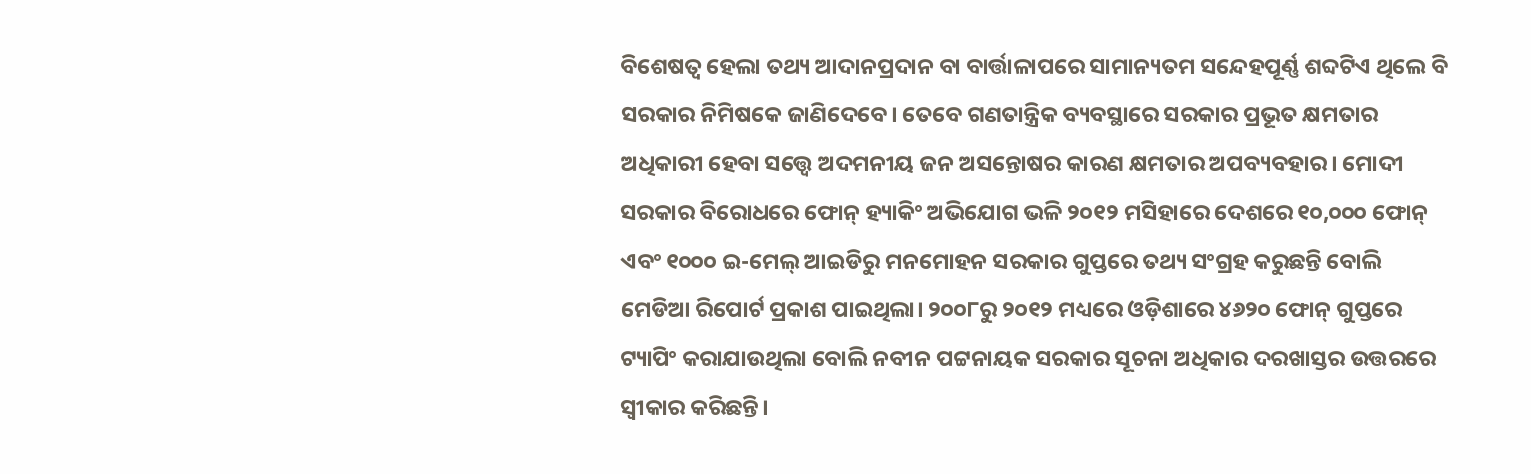ବିଶେଷତ୍ୱ ହେଲା ତଥ୍ୟ ଆଦାନପ୍ରଦାନ ବା ବାର୍ତ୍ତାଳାପରେ ସାମାନ୍ୟତମ ସନ୍ଦେହପୂର୍ଣ୍ଣ ଶବ୍ଦଟିଏ ଥିଲେ ବି ସରକାର ନିମିଷକେ ଜାଣିଦେବେ। ତେବେ ଗଣତାନ୍ତ୍ରିକ ବ୍ୟବସ୍ଥାରେ ସରକାର ପ୍ରଭୂତ କ୍ଷମତାର ଅଧିକାରୀ ହେବା ସତ୍ତ୍ୱେ ଅଦମନୀୟ ଜନ ଅସନ୍ତୋଷର କାରଣ କ୍ଷମତାର ଅପବ୍ୟବହାର। ମୋଦୀ ସରକାର ବିରୋଧରେ ଫୋନ୍‌ ହ୍ୟାକିଂ ଅଭିଯୋଗ ଭଳି ୨୦୧୨ ମସିହାରେ ଦେଶରେ ୧୦,୦୦୦ ଫୋନ୍‌ ଏବଂ ୧୦୦୦ ଇ-ମେଲ୍‌ ଆଇଡିରୁ ମନମୋହନ ସରକାର ଗୁପ୍ତରେ ତଥ୍ୟ ସଂଗ୍ରହ କରୁଛନ୍ତି ବୋଲି ମେଡିଆ ରିପୋର୍ଟ ପ୍ରକାଶ ପାଇଥିଲା। ୨୦୦୮ରୁ ୨୦୧୨ ମଧ୍ୟରେ ଓଡ଼ିଶାରେ ୪୬୨୦ ଫୋନ୍‌ ଗୁପ୍ତରେ ଟ୍ୟାପିଂ କରାଯାଉଥିଲା ବୋଲି ନବୀନ ପଟ୍ଟନାୟକ ସରକାର ସୂଚନା ଅଧିକାର ଦରଖାସ୍ତର ଉତ୍ତରରେ ସ୍ୱୀକାର କରିଛନ୍ତି।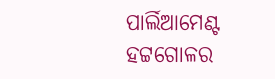ପାର୍ଲିଆମେଣ୍ଟ ହଟ୍ଟଗୋଳର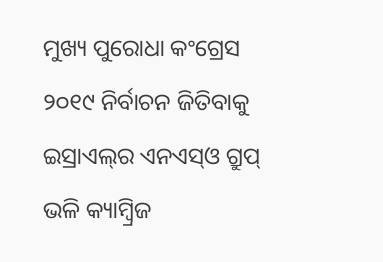ମୁଖ୍ୟ ପୁରୋଧା କଂଗ୍ରେସ ୨୦୧୯ ନିର୍ବାଚନ ଜିତିବାକୁ ଇସ୍ରାଏଲ୍‌ର ଏନଏସ୍‌ଓ ଗ୍ରୁପ୍‌ ଭଳି କ୍ୟାମ୍ବ୍ରିଜ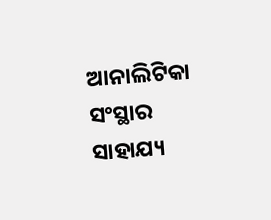ଆନାଲିଟିକା ସଂସ୍ଥାର ସାହାଯ୍ୟ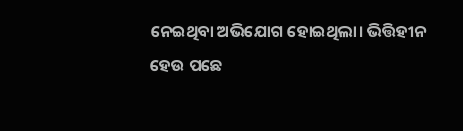ନେଇଥିବା ଅଭିଯୋଗ ହୋଇଥିଲା। ଭିତ୍ତିହୀନ ହେଉ ପଛେ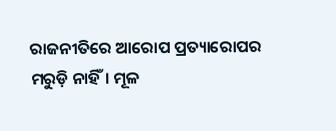ରାଜନୀତିରେ ଆରୋପ ପ୍ରତ୍ୟାରୋପର ମରୁଡ଼ି ନାହିଁ। ମୂଳ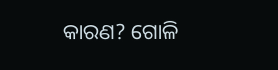କାରଣ? ଗୋଳି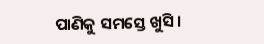ପାଣିକୁ ସମସ୍ତେ ଖୁସି।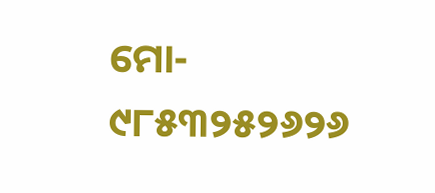ମୋ- ୯୮୫୩୨୫୨୬୨୬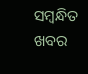ସମ୍ବନ୍ଧିତ ଖବର